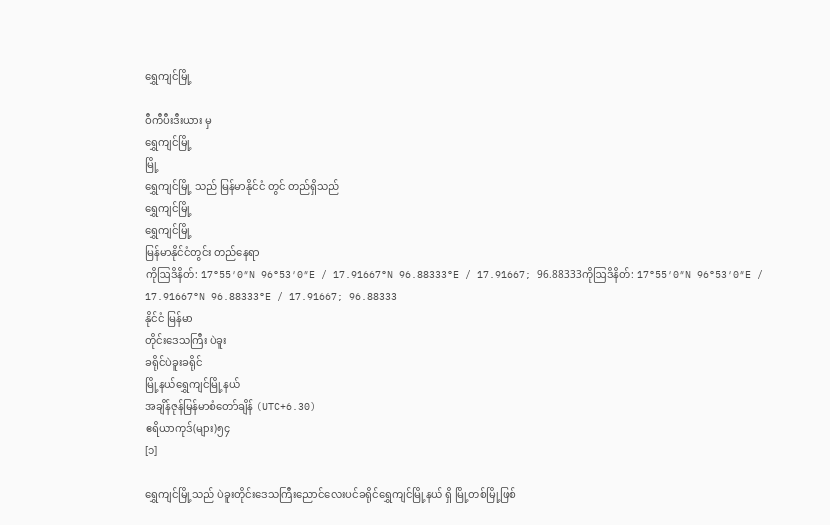ရွှေကျင်မြို့

ဝီကီပီးဒီးယား မှ
ရွှေကျင်မြို့
မြို့
ရွှေကျင်မြို့ သည် မြန်မာနိုင်ငံ တွင် တည်ရှိသည်
ရွှေကျင်မြို့
ရွှေကျင်မြို့
မြန်မာနိုင်ငံတွင်း တည်နေရာ
ကိုဩဒိနိတ်: 17°55′0″N 96°53′0″E / 17.91667°N 96.88333°E / 17.91667; 96.88333ကိုဩဒိနိတ်: 17°55′0″N 96°53′0″E / 17.91667°N 96.88333°E / 17.91667; 96.88333
နိုင်ငံ မြန်မာ
တိုင်းဒေသကြီး ပဲခူး
ခရိုင်ပဲခူးခရိုင်
မြို့နယ်ရွှေကျင်မြို့နယ်
အချိန်ဇုန်မြန်မာစံတော်ချိန် (UTC+6.30)
ဧရိယာကုဒ်(များ)၅၄
[၁]

ရွှေကျင်မြို့သည် ပဲခူးတိုင်းဒေသကြီးညောင်လေးပင်ခရိုင်ရွှေကျင်မြို့နယ် ရှိ မြို့တစ်မြို့ဖြစ်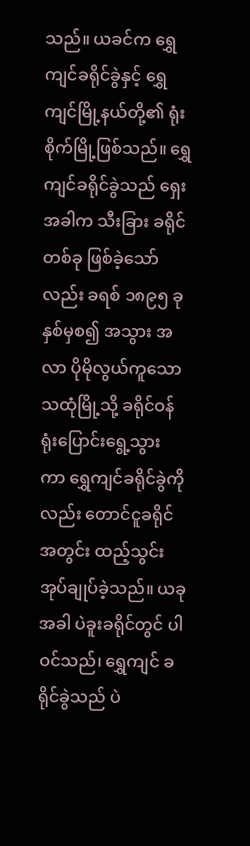သည်။ ယခင်က ရွှေကျင်ခရိုင်ခွဲနှင့် ရွှေကျင်မြို့နယ်တို့၏ ရုံးစိုက်မြို့ဖြစ်သည်။ ရွှေကျင်ခရိုင်ခွဲသည် ရှေးအခါက သီးခြား ခရိုင်တစ်ခု ဖြစ်ခဲ့သော်လည်း ခရစ် ၁၈၉၅ ခုနှစ်မှစ၍ အသွား အလာ ပိုမိုလွယ်ကူသော သထုံမြို့သို့ ခရိုင်ဝန်ရုံးပြောင်းရွေ့သွား ကာ ရွှေကျင်ခရိုင်ခွဲကိုလည်း တောင်ငူခရိုင်အတွင်း ထည့်သွင်း အုပ်ချုပ်ခဲ့သည်။ ယခုအခါ ပဲခူးခရိုင်တွင် ပါဝင်သည်၊ ရွှေကျင် ခရိုင်ခွဲသည် ပဲ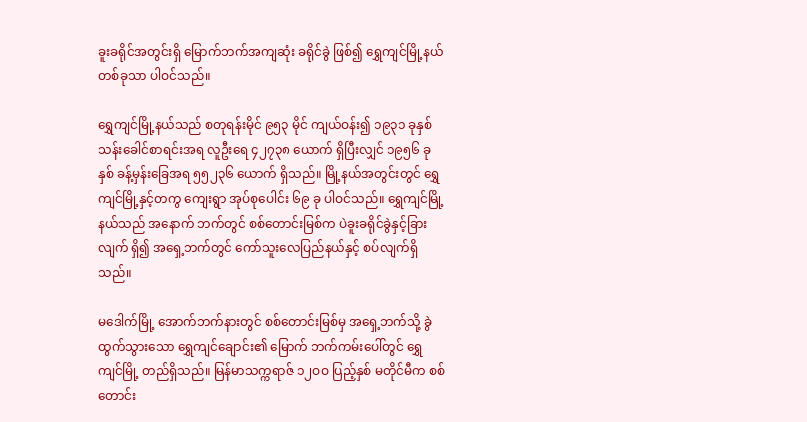ခူးခရိုင်အတွင်းရှိ မြောက်ဘက်အကျဆုံး ခရိုင်ခွဲ ဖြစ်၍ ရွှေကျင်မြို့နယ်တစ်ခုသာ ပါဝင်သည်။

ရွှေကျင်မြို့နယ်သည် စတုရန်းမိုင် ၉၅၃ မိုင် ကျယ်ဝန်း၍ ၁၉၃၁ ခုနှစ် သန်းခေါင်စာရင်းအရ လူဦးရေ ၄၂၇၃၈ ယောက် ရှိပြီးလျှင် ၁၉၅၆ ခုနှစ် ခန့်မှန်းခြေအရ ၅၅၂၃၆ ယောက် ရှိသည်။ မြို့နယ်အတွင်းတွင် ရွှေကျင်မြို့နှင့်တကွ ကျေးရွာ အုပ်စုပေါင်း ၆၉ ခု ပါဝင်သည်။ ရွှေကျင်မြို့နယ်သည် အနောက် ဘက်တွင် စစ်တောင်းမြစ်က ပဲခူးခရိုင်ခွဲနှင့်ခြားလျက် ရှိ၍ အရှေ့ဘက်တွင် ကော်သူးလေပြည်နယ်နှင့် စပ်လျက်ရှိသည်။

မဒေါက်မြို့ အောက်ဘက်နားတွင် စစ်တောင်းမြစ်မှ အရှေ့ဘက်သို့ ခွဲထွက်သွားသော ရွှေကျင်ချောင်း၏ မြောက် ဘက်ကမ်းပေါ်တွင် ရွှေကျင်မြို့ တည်ရှိသည်။ မြန်မာသက္ကရာဇ် ၁၂ဝဝ ပြည့်နှစ် မတိုင်မီက စစ်တောင်း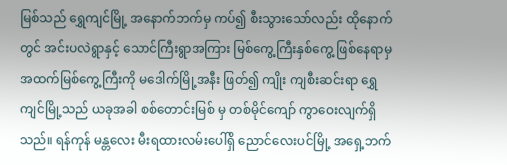မြစ်သည် ရွှေကျင်မြို့ အနောက်ဘက်မှ ကပ်၍ စီးသွားသော်လည်း ထိုနောက်တွင် အင်းပလဲရွာနှင့် သောင်ကြီးရွာအကြား မြစ်ကွေ့ကြီးနှစ်ကွေ့ ဖြစ်နေရာမှ အထက်မြစ်ကွေ့ကြီးကို မဒေါက်မြို့အနီး ဖြတ်၍ ကျိုး ကျစီးဆင်းရာ ရွှေကျင်မြို့သည် ယခုအခါ စစ်တောင်းမြစ် မှ တစ်မိုင်ကျော် ကွာဝေးလျက်ရှိသည်။ ရန်ကုန် မန္တလေး မီးရထားလမ်းပေါ်ရှိ ညောင်လေးပင်မြို့ အရှေ့ဘက်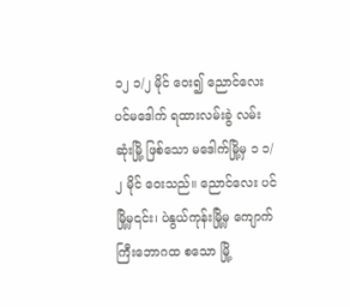၁၂ ၁/၂ မိုင် ဝေး၍ ညောင်လေးပင်မဒေါက် ရထားလမ်းခွဲ လမ်းဆုံးမြို့ ဖြစ်သော မဒေါက်မြို့မှ ၁ ၁/၂ မိုင် ဝေးသည်။ ညောင်လေး ပင်မြို့မှ၎င်း၊ ပဲနွယ်ကုန်းမြို့မှ ကျောက်ကြီးဘောဂထ စသော မြို့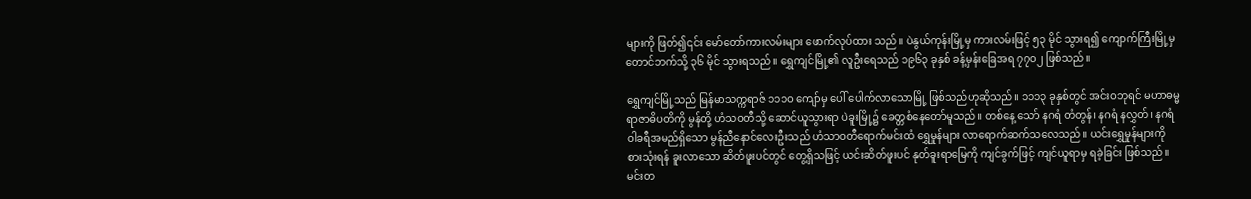များကို ဖြတ်၍၎င်း မော်တော်ကားလမ်းများ ဖောက်လုပ်ထား သည်။ ပဲနွယ်ကုန်းမြို့မှ ကားလမ်းဖြင့် ၅၃ မိုင် သွားရ၍ ကျောက်ကြီးမြို့မှ တောင်ဘက်သို့ ၃၆ မိုင် သွားရသည်။ ရွှေကျင်မြို့၏ လူဦးရေသည် ၁၉၆၃ ခုနှစ် ခန့်မှန်းခြေအရ ၇၇ဝ၂ ဖြစ်သည်။

ရွှေကျင်မြို့သည် မြန်မာသက္ကရာဇ် ၁၁၁ဝ ကျော်မှ ပေါ် ပေါက်လာသောမြို့ ဖြစ်သည်ဟုဆိုသည်။ ၁၁၁၃ ခုနှစ်တွင် အင်းဝဘုရင် မဟာဓမ္မရာဇာဓိပတိကို မွန်တို့ ဟံသဝတီသို့ ဆောင်ယူသွားရာ ပဲခူးမြို့၌ ခေတ္တစံနေတော်မူသည်။ တစ်နေ့ သော် နဂရံ တံတွန်၊ နဂရံ နလွှတ်၊ နဂရံ ဝါခရီအမည်ရှိသော မွန်ညီနောင်လေးဦးသည် ဟံသာဝတီရောက်မင်းထံ ရွှေမှုန်များ လာရောက်ဆက်သလေသည်။ ယင်းရွှေမှုန်များကို စားသုံးရန် ခူးလာသော ဆိတ်ဖူးပင်တွင် တွေ့ရှိသဖြင့် ယင်းဆိတ်ဖူးပင် နုတ်ခူးရာမြေကို ကျင်ခွက်ဖြင့် ကျင်ယူရာမှ ရခဲ့ခြင်း ဖြစ်သည်။ မင်းတ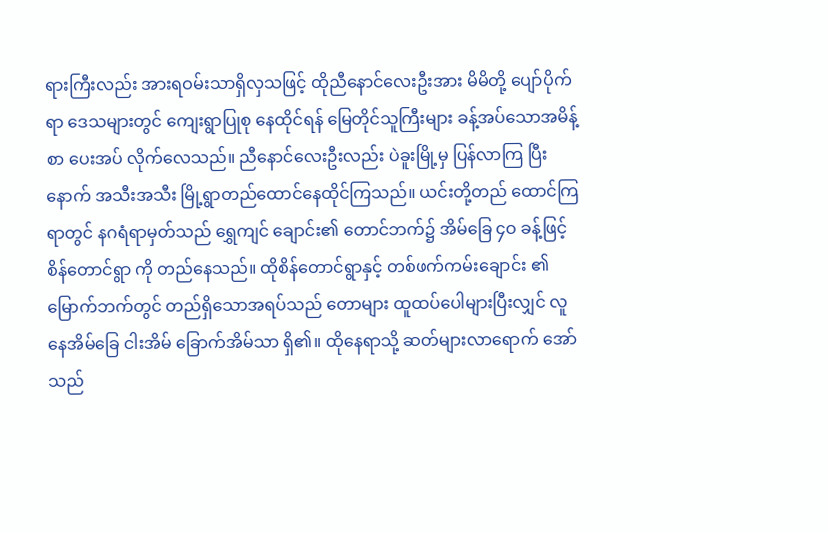ရားကြီးလည်း အားရဝမ်းသာရှိလှသဖြင့် ထိုညီနောင်လေးဦးအား မိမိတို့ ပျော်ပိုက်ရာ ဒေသများတွင် ကျေးရွာပြုစု နေထိုင်ရန် မြေတိုင်သူကြီးများ ခန့်အပ်သောအမိန့်စာ ပေးအပ် လိုက်လေသည်။ ညီနောင်လေးဦးလည်း ပဲခူးမြို့မှ ပြန်လာကြ ပြီးနောက် အသီးအသီး မြို့ရွာတည်ထောင်နေထိုင်ကြသည်။ ယင်းတို့တည် ထောင်ကြရာတွင် နဂရံရာမှတ်သည် ရွှေကျင် ချောင်း၏ တောင်ဘက်၌ အိမ်ခြေ ၄ဝ ခန့်ဖြင့် စိန်တောင်ရွာ ကို တည်နေသည်။ ထိုစိန်တောင်ရွာနှင့် တစ်ဖက်ကမ်းချောင်း ၏ မြောက်ဘက်တွင် တည်ရှိသောအရပ်သည် တောများ ထူထပ်ပေါများပြီးလျှင် လူနေအိမ်ခြေ ငါးအိမ် ခြောက်အိမ်သာ ရှိ၏။ ထိုနေရာသို့ ဆတ်များလာရောက် အော်သည်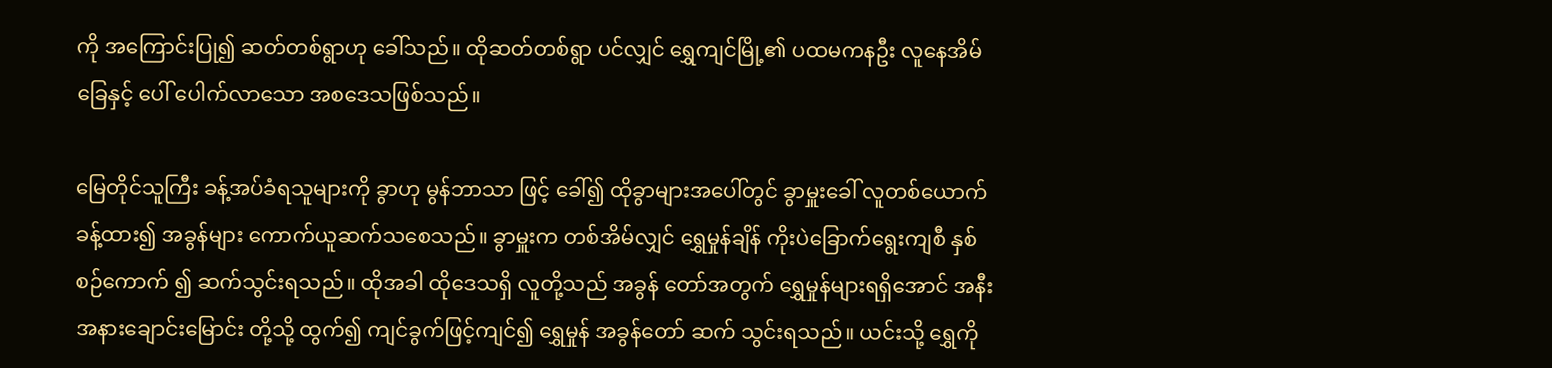ကို အကြောင်းပြု၍ ဆတ်တစ်ရွာဟု ခေါ်သည်။ ထိုဆတ်တစ်ရွာ ပင်လျှင် ရွှေကျင်မြို့၏ ပထမကနဦး လူနေအိမ်ခြေနှင့် ပေါ် ပေါက်လာသော အစဒေသဖြစ်သည်။

မြေတိုင်သူကြီး ခန့်အပ်ခံရသူများကို ခွာဟု မွန်ဘာသာ ဖြင့် ခေါ်၍ ထိုခွာများအပေါ်တွင် ခွာမှူးခေါ် လူတစ်ယောက် ခန့်ထား၍ အခွန်များ ကောက်ယူဆက်သစေသည်။ ခွာမှူးက တစ်အိမ်လျှင် ရွှေမှုန်ချိန် ကိုးပဲခြောက်ရွေးကျစီ နှစ်စဉ်ကောက် ၍ ဆက်သွင်းရသည်။ ထိုအခါ ထိုဒေသရှိ လူတို့သည် အခွန် တော်အတွက် ရွှေမှုန်များရရှိအောင် အနီးအနားချောင်းမြောင်း တို့သို့ ထွက်၍ ကျင်ခွက်ဖြင့်ကျင်၍ ရွှေမှုန် အခွန်တော် ဆက် သွင်းရသည်။ ယင်းသို့ ရွှေကို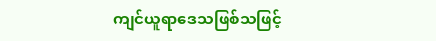ကျင်ယူရာဒေသဖြစ်သဖြင့်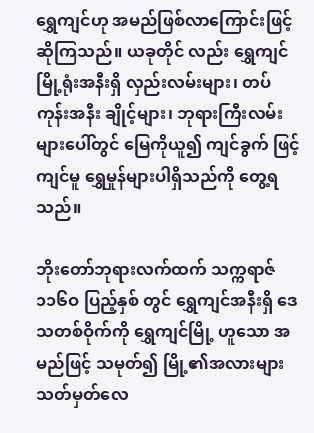ရွှေကျင်ဟု အမည်ဖြစ်လာကြောင်းဖြင့် ဆိုကြသည်။ ယခုတိုင် လည်း ရွှေကျင်မြို့ရုံးအနီးရှိ လှည်းလမ်းများ၊ တပ်ကုန်းအနီး ချိုင့်များ၊ ဘုရားကြီးလမ်းများပေါ်တွင် မြေကိုယူ၍ ကျင်ခွက် ဖြင့် ကျင်မူ ရွှေမှုန်များပါရှိသည်ကို တွေ့ရသည်။

ဘိုးတော်ဘုရားလက်ထက် သက္ကရာဇ် ၁၁၆ဝ ပြည့်နှစ် တွင် ရွှေကျင်အနီးရှိ ဒေသတစ်ဝိုက်ကို ရွှေကျင်မြို့ ဟူသော အမည်ဖြင့် သမုတ်၍ မြို့၏အလားများ သတ်မှတ်လေ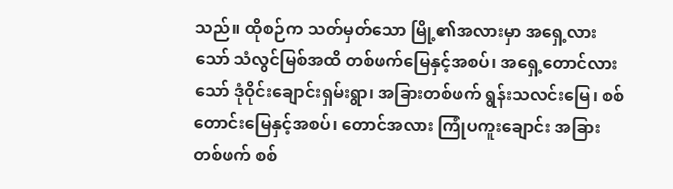သည်။ ထိုစဉ်က သတ်မှတ်သော မြို့၏အလားမှာ အရှေ့လားသော် သံလွင်မြစ်အထိ တစ်ဖက်မြေနှင့်အစပ်၊ အရှေ့တောင်လားသော် ဒုံဝိုင်းချောင်းရှမ်းရွာ၊ အခြားတစ်ဖက် ရွန်းသလင်းမြေ၊ စစ်တောင်းမြေနှင့်အစပ်၊ တောင်အလား ကြုံပကူးချောင်း အခြားတစ်ဖက် စစ်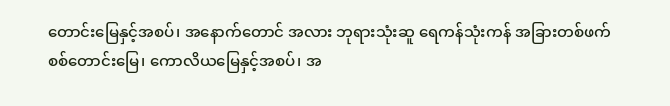တောင်းမြေနှင့်အစပ်၊ အနောက်တောင် အလား ဘုရားသုံးဆူ ရေကန်သုံးကန် အခြားတစ်ဖက် စစ်တောင်းမြေ၊ ကောလိယမြေနှင့်အစပ်၊ အ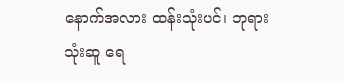နောက်အလား ထန်းသုံးပင်၊ ဘုရားသုံးဆူ ရေ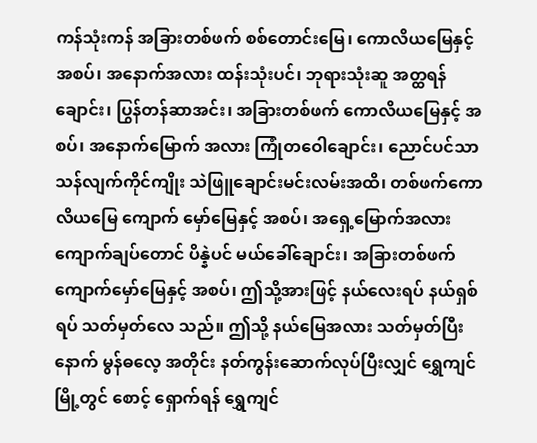ကန်သုံးကန် အခြားတစ်ဖက် စစ်တောင်းမြေ၊ ကောလိယမြေနှင့်အစပ်၊ အနောက်အလား ထန်းသုံးပင်၊ ဘုရားသုံးဆူ အတ္ထရန်ချောင်း၊ ပြွန်တန်ဆာအင်း၊ အခြားတစ်ဖက် ကောလိယမြေနှင့် အစပ်၊ အနောက်မြောက် အလား ကြုံတဝေါချောင်း၊ ညောင်ပင်သာ သန်လျက်ကိုင်ကျိုး သဲဖြူချောင်းမင်းလမ်းအထိ၊ တစ်ဖက်ကောလိယမြေ ကျောက် မှော်မြေနှင့် အစပ်၊ အရှေ့မြောက်အလား ကျောက်ချပ်တောင် ပိန္နဲပင် မယ်ခေါ်ချောင်း၊ အခြားတစ်ဖက် ကျောက်မှော်မြေနှင့် အစပ်၊ ဤသို့အားဖြင့် နယ်လေးရပ် နယ်ရှစ်ရပ် သတ်မှတ်လေ သည်။ ဤသို့ နယ်မြေအလား သတ်မှတ်ပြီးနောက် မွန်ဓလေ့ အတိုင်း နတ်ကွန်းဆောက်လုပ်ပြီးလျှင် ရွှေကျင်မြို့တွင် စောင့် ရှောက်ရန် ရွှေကျင်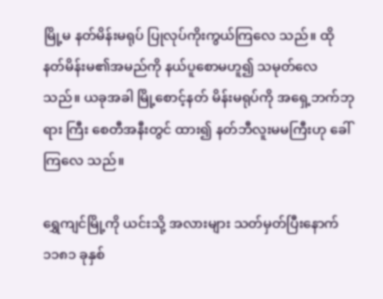မြို့မ နတ်မိန်းမရုပ် ပြုလုပ်ကိုးကွယ်ကြလေ သည်။ ထိုနတ်မိန်းမ၏အမည်ကို နယ်ပူစောမဟူ၍ သမုတ်လေ သည်။ ယခုအခါ မြို့စောင့်နတ် မိန်းမရုပ်ကို အရှေ့ဘက်ဘုရား ကြီး စေတီအနီးတွင် ထား၍ နတ်ဘီလူးမမကြီးဟု ခေါ်ကြလေ သည်။

ရွှေကျင်မြို့ကို ယင်းသို့ အလားများ သတ်မှတ်ပြီးနောက် ၁၁၈၁ ခုနှစ်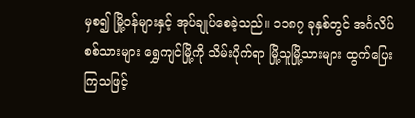မှစ၍ မြို့ဝန်များနှင့် အုပ်ချုပ်စေခဲ့သည်။ ၁၁၈၇ ခုနှစ်တွင် အင်္ဂလိပ်စစ်သားများ ရွှေကျင်မြို့ကို သိမ်းပိုက်ရာ မြို့သူမြို့သားများ ထွက်ပြေးကြသဖြင့်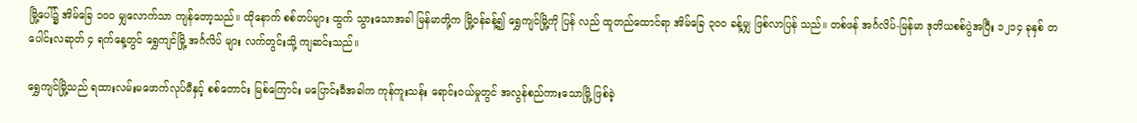မြို့ပေါ်၌ အိမ်ခြေ ၁ဝဝ မျှလောက်သာ ကျန်တော့သည်။ ထိုနောက် စစ်တပ်များ ထွက် သွားသောအခါ မြန်မာတို့က မြို့ဝန်ခန့်၍ ရွှေကျင်မြို့ကို ပြန် လည် ထူတည်ထောင်ရာ အိမ်ခြေ ၃ဝဝ ခန့်မျှ ဖြစ်လာပြန် သည်။ တစ်ဖန် အင်္ဂလိပ်-မြန်မာ ဒုတိယစစ်ပွဲအပြီး ၁၂၁၄ ခုနှစ် တပေါင်းလဆုတ် ၄ ရက်နေ့တွင် ရွှေကျင်မြို့ အင်္ဂလိပ် များ လက်တွင်းသို့ ကျဆင်းသည်။

ရွှေကျင်မြို့သည် ရထားလမ်းမဖောက်လုပ်မီနှင့် စစ်တောင်း မြစ်ကြောင်း မပြောင်းမီအခါက ကုန်ကူးသန်း ရောင်းဝယ်မှုတွင် အလွန်စည်ကားသောမြို့ ဖြစ်ခဲ့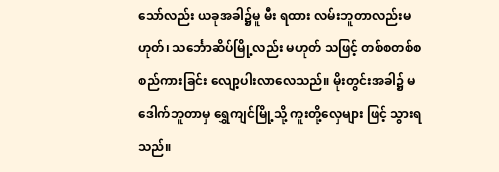သော်လည်း ယခုအခါ၌မူ မီး ရထား လမ်းဘူတာလည်းမဟုတ်၊ သင်္ဘောဆိပ်မြို့လည်း မဟုတ် သဖြင့် တစ်စတစ်စ စည်ကားခြင်း လျော့ပါးလာလေသည်။ မိုးတွင်းအခါ၌ မဒေါက်ဘူတာမှ ရွှေကျင်မြို့သို့ ကူးတို့လှေများ ဖြင့် သွားရသည်။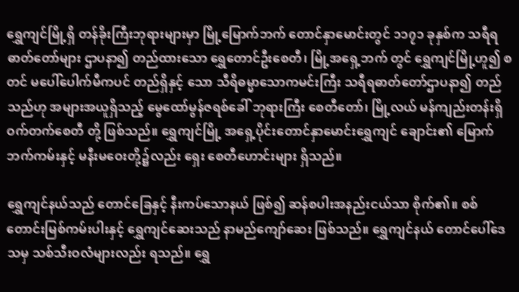ရွှေကျင်မြို့ရှိ တန်ခိုးကြီးဘုရားများမှာ မြို့မြောက်ဘက် တောင်နှာမောင်းတွင် ၁၁၇၁ ခုနှစ်က သရီရ ဓာတ်တော်များ ဌာပနာ၍ တည်ထားသော ရွှေတောင်ဦးစေတီ၊ မြို့အရှေ့ဘက် တွင် ရွှေကျင်မြို့ဟူ၍ စတင် မပေါ်ပေါက်မီကပင် တည်ရှိနှင့် သော သီရိဓမ္မာသောကမင်းကြီး သရီရဓာတ်တော်ဌာပနာ၍ တည်သည်ဟု အများအယူရှိသည့် မွေထော်မွန်ဇရစ်ခေါ် ဘုရားကြီး စေတီတော်၊ မြို့လယ် မန်ကျည်းတန်းရှိ ဝက်တက်စေတီ တို့ ဖြစ်သည်။ ရွှေကျင်မြို့ အရှေ့ပိုင်းတောင်နှာမောင်းရွှေကျင် ချောင်း၏ မြောက်ဘက်ကမ်းနှင့် မနီးမဝေးတို့၌လည်း ရှေး စေတီဟောင်းများ ရှိသည်။

ရွှေကျင်နယ်သည် တောင်ခြေနှင့် နီးကပ်သောနယ် ဖြစ်၍ ဆန်စပါးအနည်းငယ်သာ စိုက်၏။ စစ်တောင်းမြစ်ကမ်းပါးနှင့် ရွှေကျင်ဆေးသည် နာမည်ကျော်ဆေး ဖြစ်သည်။ ရွှေကျင်နယ် တောင်ပေါ်ဒေသမှ သစ်သီးဝလံများလည်း ရသည်။ ရွှေ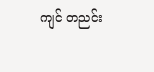ကျင် တညင်း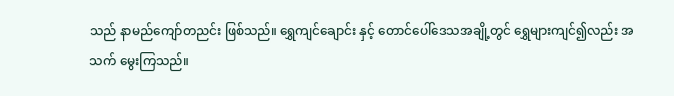သည် နာမည်ကျော်တညင်း ဖြစ်သည်။ ရွှေကျင်ချောင်း နှင့် တောင်ပေါ်ဒေသအချို့တွင် ရွှေများကျင်၍လည်း အသက် မွေးကြသည်။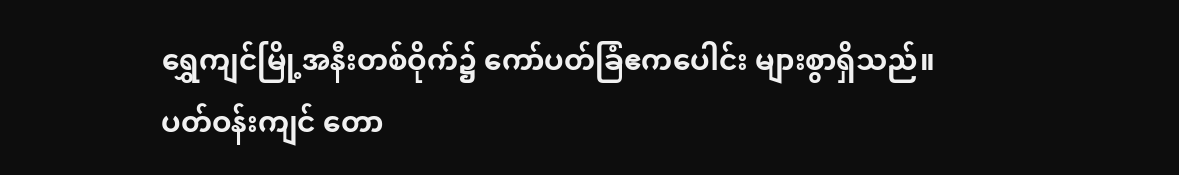ရွှေကျင်မြို့အနီးတစ်ဝိုက်၌ ကော်ပတ်ခြံဧကပေါင်း များစွာရှိသည်။ ပတ်ဝန်းကျင် တော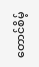တောင်စိမ့်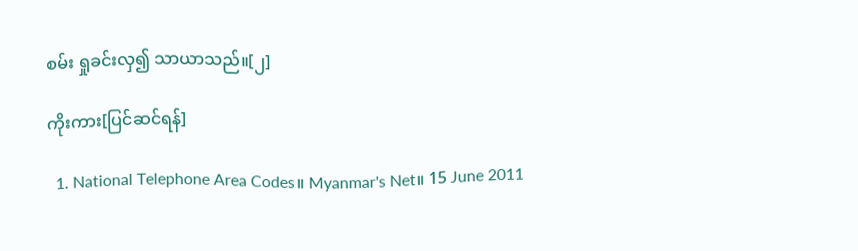စမ်း ရှုခင်းလှ၍ သာယာသည်။[၂]

ကိုးကား[ပြင်ဆင်ရန်]

  1. National Telephone Area Codes။ Myanmar's Net။ 15 June 2011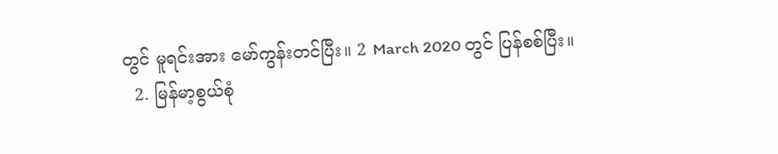တွင် မူရင်းအား မော်ကွန်းတင်ပြီး။ 2 March 2020 တွင် ပြန်စစ်ပြီး။
  2. မြန်မာ့စွယ်စုံ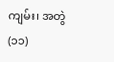ကျမ်း၊ အတွဲ(၁၁)